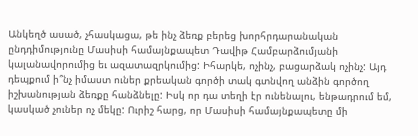Անկեղծ ասած, չհասկացա, թե ինչ ձեռք բերեց խորհրդարանական ընդդիմությունը Մասիսի համայնքապետ Դավիթ Համբարձումյանի կալանավորումից եւ ազատազրկումից: Իհարկե, ոչինչ, բացարձակ ոչինչ: Այդ դեպքում ի՞նչ իմաստ ուներ քրեական գործի տակ գտնվող անձին գործող իշխանության ձեռքը հանձնելը: Իսկ որ դա տեղի էր ունենալու, ենթադրում եմ, կասկած չուներ ոչ մեկը: Ուրիշ հարց, որ Մասիսի համայնքապետը մի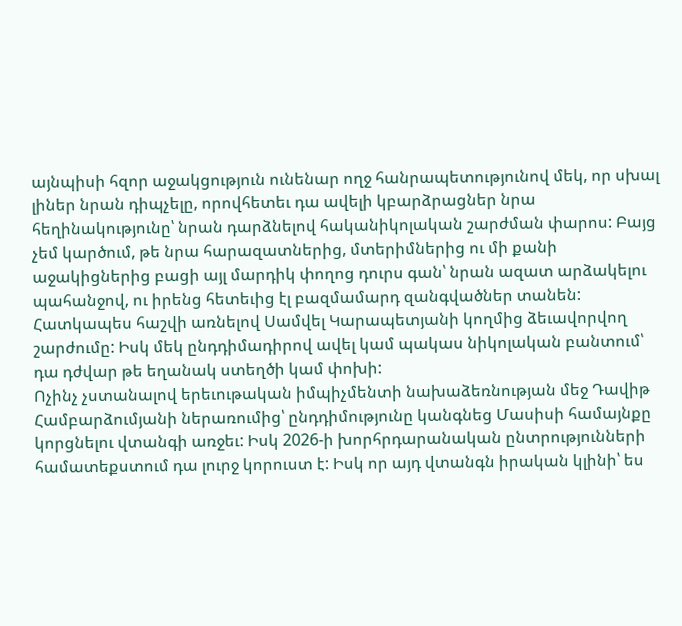այնպիսի հզոր աջակցություն ունենար ողջ հանրապետությունով մեկ, որ սխալ լիներ նրան դիպչելը, որովհետեւ դա ավելի կբարձրացներ նրա հեղինակությունը՝ նրան դարձնելով հականիկոլական շարժման փարոս: Բայց չեմ կարծում, թե նրա հարազատներից, մտերիմներից ու մի քանի աջակիցներից բացի այլ մարդիկ փողոց դուրս գան՝ նրան ազատ արձակելու պահանջով, ու իրենց հետեւից էլ բազմամարդ զանգվածներ տանեն: Հատկապես հաշվի առնելով Սամվել Կարապետյանի կողմից ձեւավորվող շարժումը: Իսկ մեկ ընդդիմադիրով ավել կամ պակաս նիկոլական բանտում՝ դա դժվար թե եղանակ ստեղծի կամ փոխի:
Ոչինչ չստանալով երեւութական իմպիչմենտի նախաձեռնության մեջ Դավիթ Համբարձումյանի ներառումից՝ ընդդիմությունը կանգնեց Մասիսի համայնքը կորցնելու վտանգի առջեւ: Իսկ 2026-ի խորհրդարանական ընտրությունների համատեքստում դա լուրջ կորուստ է: Իսկ որ այդ վտանգն իրական կլինի՝ ես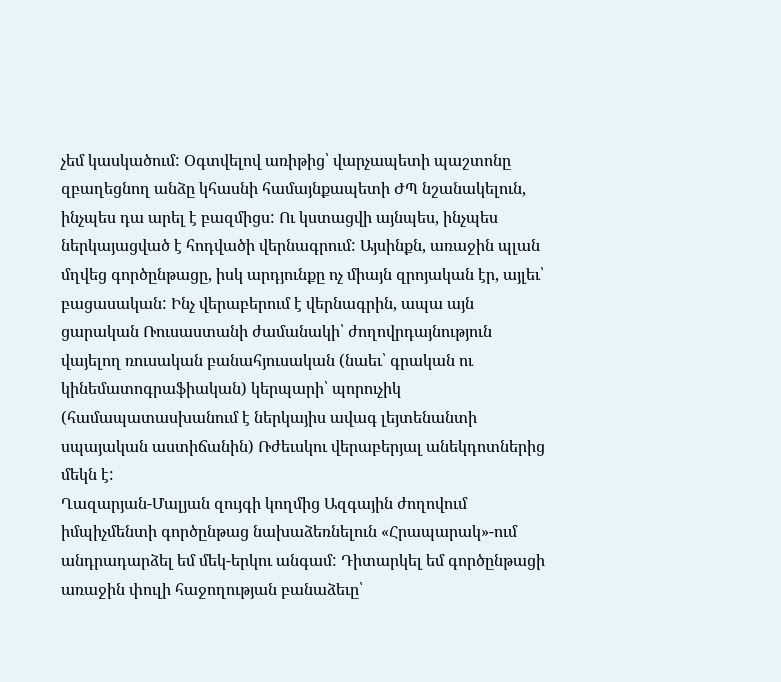չեմ կասկածում: Օգտվելով առիթից՝ վարչապետի պաշտոնը զբաղեցնող անձը կհասնի համայնքապետի ԺՊ նշանակելուն, ինչպես դա արել է բազմիցս: Ու կստացվի այնպես, ինչպես ներկայացված է հոդվածի վերնագրում: Այսինքն, առաջին պլան մղվեց գործընթացը, իսկ արդյունքը ոչ միայն զրոյական էր, այլեւ՝ բացասական: Ինչ վերաբերում է վերնագրին, ապա այն ցարական Ռուսաստանի ժամանակի՝ ժողովրդայնություն վայելող ռուսական բանահյուսական (նաեւ՝ գրական ու կինեմատոգրաֆիական) կերպարի՝ պորուչիկ (համապատասխանում է ներկայիս ավագ լեյտենանտի սպայական աստիճանին) Ռժեւսկու վերաբերյալ անեկդոտներից մեկն է:
Ղազարյան-Մալյան զույգի կողմից Ազգային ժողովում իմպիչմենտի գործընթաց նախաձեռնելուն «Հրապարակ»-ում անդրադարձել եմ մեկ-երկու անգամ: Դիտարկել եմ գործընթացի առաջին փուլի հաջողության բանաձեւը՝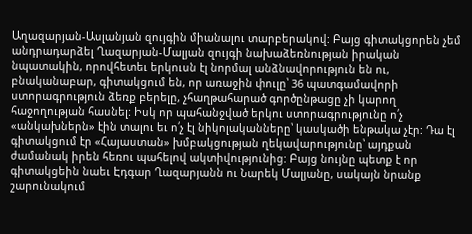Աղազարյան-Ասլանյան զույգին միանալու տարբերակով: Բայց գիտակցորեն չեմ անդրադարձել Ղազարյան-Մալյան զույգի նախաձեռնության իրական նպատակին, որովհետեւ երկուսն էլ նորմալ անձնավորություն են ու, բնականաբար, գիտակցում են, որ առաջին փուլը՝ 36 պատգամավորի ստորագրություն ձեռք բերելը, չհաղթահարած գործընթացը չի կարող հաջողության հասնել: Իսկ որ պահանջված երկու ստորագրությունը ո՛չ «անկախներն» էին տալու եւ ո՛չ էլ նիկոլականները՝ կասկածի ենթակա չէր: Դա էլ գիտակցում էր «Հայաստան» խմբակցության ղեկավարությունը՝ այդքան ժամանակ իրեն հեռու պահելով ակտիվությունից: Բայց նույնը պետք է որ գիտակցեին նաեւ Էդգար Ղազարյանն ու Նարեկ Մալյանը, սակայն նրանք շարունակում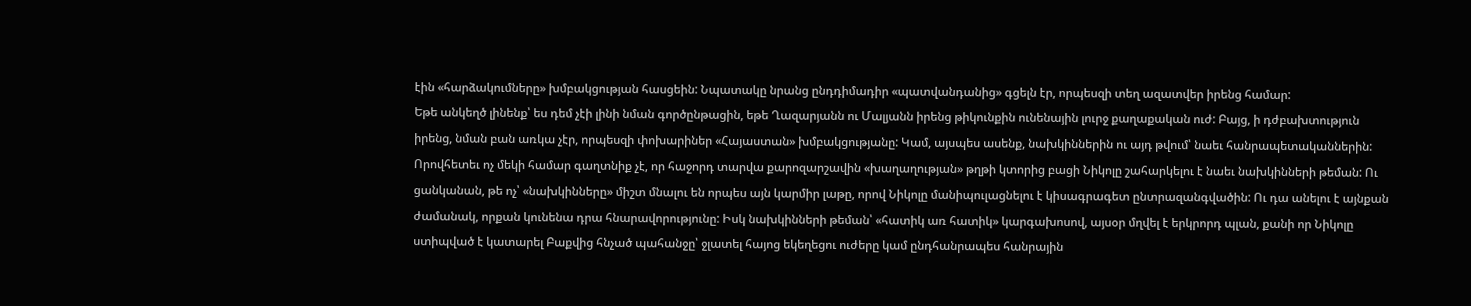էին «հարձակումները» խմբակցության հասցեին: Նպատակը նրանց ընդդիմադիր «պատվանդանից» գցելն էր, որպեսզի տեղ ազատվեր իրենց համար:
Եթե անկեղծ լինենք՝ ես դեմ չէի լինի նման գործընթացին, եթե Ղազարյանն ու Մալյանն իրենց թիկունքին ունենային լուրջ քաղաքական ուժ: Բայց, ի դժբախտություն իրենց, նման բան առկա չէր, որպեսզի փոխարիներ «Հայաստան» խմբակցությանը: Կամ, այսպես ասենք, նախկիններին ու այդ թվում՝ նաեւ հանրապետականներին: Որովհետեւ ոչ մեկի համար գաղտնիք չէ, որ հաջորդ տարվա քարոզարշավին «խաղաղության» թղթի կտորից բացի Նիկոլը շահարկելու է նաեւ նախկինների թեման: Ու ցանկանան, թե ոչ՝ «նախկինները» միշտ մնալու են որպես այն կարմիր լաթը, որով Նիկոլը մանիպուլացնելու է կիսագրագետ ընտրազանգվածին: Ու դա անելու է այնքան ժամանակ, որքան կունենա դրա հնարավորությունը: Իսկ նախկինների թեման՝ «հատիկ առ հատիկ» կարգախոսով, այսօր մղվել է երկրորդ պլան, քանի որ Նիկոլը ստիպված է կատարել Բաքվից հնչած պահանջը՝ ջլատել հայոց եկեղեցու ուժերը կամ ընդհանրապես հանրային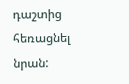դաշտից հեռացնել նրան: